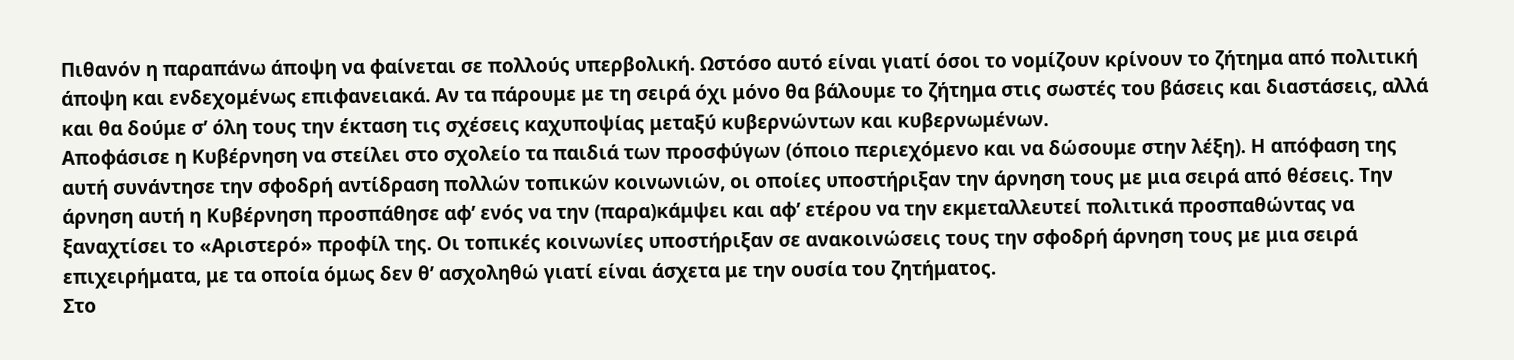Πιθανόν η παραπάνω άποψη να φαίνεται σε πολλούς υπερβολική. Ωστόσο αυτό είναι γιατί όσοι το νομίζουν κρίνουν το ζήτημα από πολιτική άποψη και ενδεχομένως επιφανειακά. Αν τα πάρουμε με τη σειρά όχι μόνο θα βάλουμε το ζήτημα στις σωστές του βάσεις και διαστάσεις, αλλά και θα δούμε σ’ όλη τους την έκταση τις σχέσεις καχυποψίας μεταξύ κυβερνώντων και κυβερνωμένων.
Αποφάσισε η Κυβέρνηση να στείλει στο σχολείο τα παιδιά των προσφύγων (όποιο περιεχόμενο και να δώσουμε στην λέξη). Η απόφαση της αυτή συνάντησε την σφοδρή αντίδραση πολλών τοπικών κοινωνιών, οι οποίες υποστήριξαν την άρνηση τους με μια σειρά από θέσεις. Την άρνηση αυτή η Κυβέρνηση προσπάθησε αφ’ ενός να την (παρα)κάμψει και αφ’ ετέρου να την εκμεταλλευτεί πολιτικά προσπαθώντας να ξαναχτίσει το «Αριστερό» προφίλ της. Οι τοπικές κοινωνίες υποστήριξαν σε ανακοινώσεις τους την σφοδρή άρνηση τους με μια σειρά επιχειρήματα, με τα οποία όμως δεν θ’ ασχοληθώ γιατί είναι άσχετα με την ουσία του ζητήματος.
Στο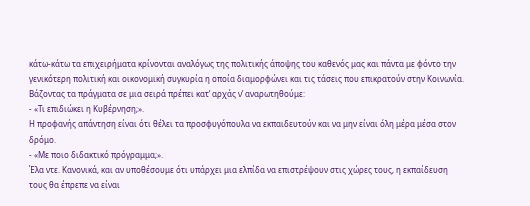κάτω-κάτω τα επιχειρήματα κρίνονται αναλόγως της πολιτικής άποψης του καθενός μας και πάντα με φόντο την γενικότερη πολιτική και οικονομική συγκυρία η οποία διαμορφώνει και τις τάσεις που επικρατούν στην Κοινωνία.
Βάζοντας τα πράγματα σε μια σειρά πρέπει κατ’ αρχάς ν’ αναρωτηθούμε:
- «Τι επιδιώκει η Κυβέρνηση;».
Η προφανής απάντηση είναι ότι θέλει τα προσφυγόπουλα να εκπαιδευτούν και να μην είναι όλη μέρα μέσα στον δρόμο.
- «Με ποιο διδακτικό πρόγραμμα;».
Έλα ντε. Κανονικά, και αν υποθέσουμε ότι υπάρχει μια ελπίδα να επιστρέψουν στις χώρες τους, η εκπαίδευση τους θα έπρεπε να είναι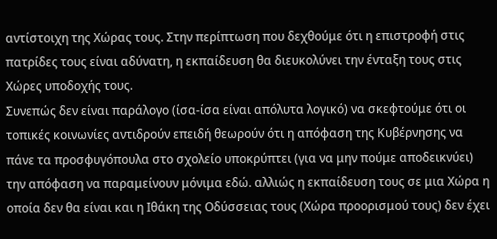αντίστοιχη της Χώρας τους. Στην περίπτωση που δεχθούμε ότι η επιστροφή στις πατρίδες τους είναι αδύνατη, η εκπαίδευση θα διευκολύνει την ένταξη τους στις Χώρες υποδοχής τους.
Συνεπώς δεν είναι παράλογο (ίσα-ίσα είναι απόλυτα λογικό) να σκεφτούμε ότι οι τοπικές κοινωνίες αντιδρούν επειδή θεωρούν ότι η απόφαση της Κυβέρνησης να πάνε τα προσφυγόπουλα στο σχολείο υποκρύπτει (για να μην πούμε αποδεικνύει) την απόφαση να παραμείνουν μόνιμα εδώ. αλλιώς η εκπαίδευση τους σε μια Χώρα η οποία δεν θα είναι και η Ιθάκη της Οδύσσειας τους (Χώρα προορισμού τους) δεν έχει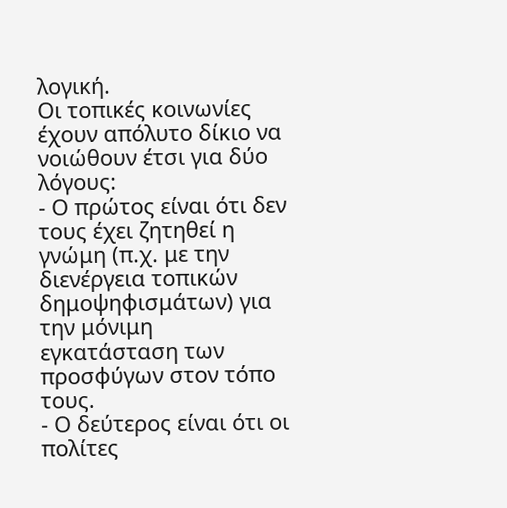λογική.
Οι τοπικές κοινωνίες έχουν απόλυτο δίκιο να νοιώθουν έτσι για δύο λόγους:
- Ο πρώτος είναι ότι δεν τους έχει ζητηθεί η γνώμη (π.χ. με την διενέργεια τοπικών δημοψηφισμάτων) για την μόνιμη εγκατάσταση των προσφύγων στον τόπο τους.
- Ο δεύτερος είναι ότι οι πολίτες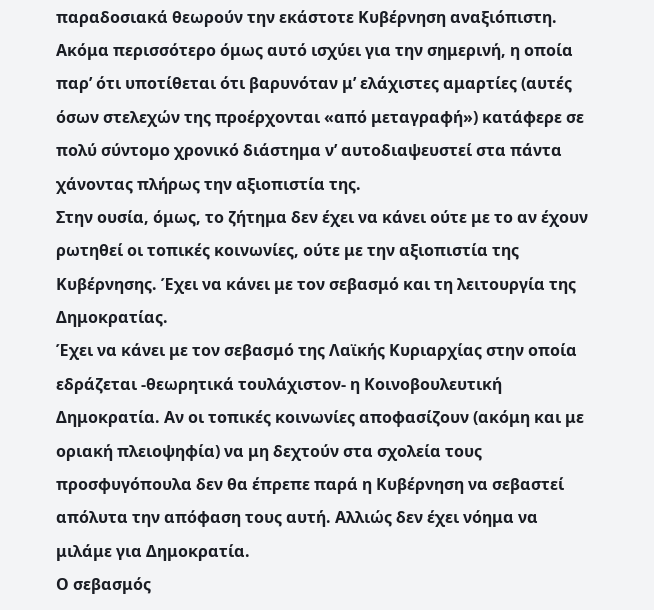παραδοσιακά θεωρούν την εκάστοτε Κυβέρνηση αναξιόπιστη. Ακόμα περισσότερο όμως αυτό ισχύει για την σημερινή, η οποία παρ’ ότι υποτίθεται ότι βαρυνόταν μ’ ελάχιστες αμαρτίες (αυτές όσων στελεχών της προέρχονται «από μεταγραφή») κατάφερε σε πολύ σύντομο χρονικό διάστημα ν’ αυτοδιαψευστεί στα πάντα χάνοντας πλήρως την αξιοπιστία της.
Στην ουσία, όμως, το ζήτημα δεν έχει να κάνει ούτε με το αν έχουν ρωτηθεί οι τοπικές κοινωνίες, ούτε με την αξιοπιστία της Κυβέρνησης. Έχει να κάνει με τον σεβασμό και τη λειτουργία της Δημοκρατίας.
Έχει να κάνει με τον σεβασμό της Λαϊκής Κυριαρχίας στην οποία εδράζεται -θεωρητικά τουλάχιστον- η Κοινοβουλευτική Δημοκρατία. Αν οι τοπικές κοινωνίες αποφασίζουν (ακόμη και με οριακή πλειοψηφία) να μη δεχτούν στα σχολεία τους προσφυγόπουλα δεν θα έπρεπε παρά η Κυβέρνηση να σεβαστεί απόλυτα την απόφαση τους αυτή. Αλλιώς δεν έχει νόημα να μιλάμε για Δημοκρατία.
Ο σεβασμός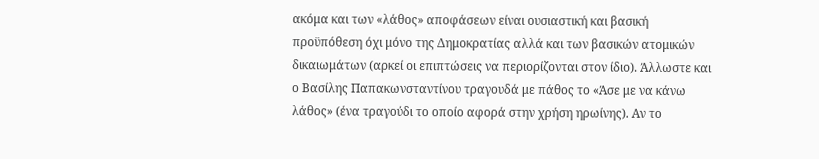ακόμα και των «λάθος» αποφάσεων είναι ουσιαστική και βασική προϋπόθεση όχι μόνο της Δημοκρατίας αλλά και των βασικών ατομικών δικαιωμάτων (αρκεί οι επιπτώσεις να περιορίζονται στον ίδιο). Άλλωστε και ο Βασίλης Παπακωνσταντίνου τραγουδά με πάθος το «Άσε με να κάνω λάθος» (ένα τραγούδι το οποίο αφορά στην χρήση ηρωίνης). Αν το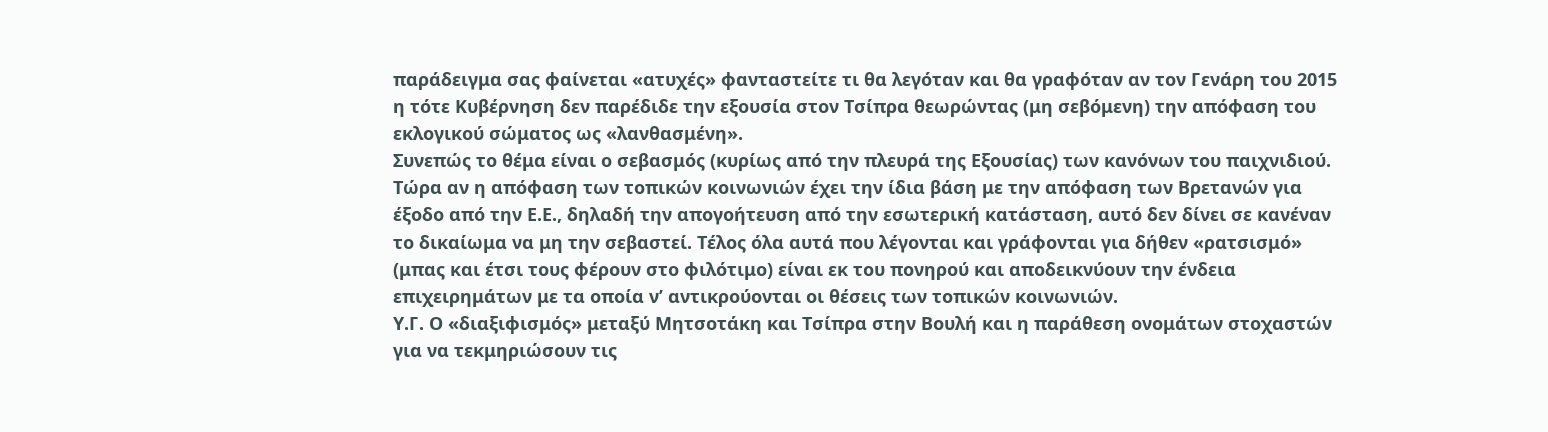παράδειγμα σας φαίνεται «ατυχές» φανταστείτε τι θα λεγόταν και θα γραφόταν αν τον Γενάρη του 2015 η τότε Κυβέρνηση δεν παρέδιδε την εξουσία στον Τσίπρα θεωρώντας (μη σεβόμενη) την απόφαση του εκλογικού σώματος ως «λανθασμένη».
Συνεπώς το θέμα είναι ο σεβασμός (κυρίως από την πλευρά της Εξουσίας) των κανόνων του παιχνιδιού. Τώρα αν η απόφαση των τοπικών κοινωνιών έχει την ίδια βάση με την απόφαση των Βρετανών για έξοδο από την Ε.Ε., δηλαδή την απογοήτευση από την εσωτερική κατάσταση, αυτό δεν δίνει σε κανέναν το δικαίωμα να μη την σεβαστεί. Τέλος όλα αυτά που λέγονται και γράφονται για δήθεν «ρατσισμό» (μπας και έτσι τους φέρουν στο φιλότιμο) είναι εκ του πονηρού και αποδεικνύουν την ένδεια επιχειρημάτων με τα οποία ν’ αντικρούονται οι θέσεις των τοπικών κοινωνιών.
Υ.Γ. Ο «διαξιφισμός» μεταξύ Μητσοτάκη και Τσίπρα στην Βουλή και η παράθεση ονομάτων στοχαστών για να τεκμηριώσουν τις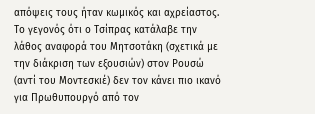απόψεις τους ήταν κωμικός και αχρείαστος. Το γεγονός ότι ο Τσίπρας κατάλαβε την λάθος αναφορά του Μητσοτάκη (σχετικά με την διάκριση των εξουσιών) στον Ρουσώ (αντί του Μοντεσκιέ) δεν τον κάνει πιο ικανό για Πρωθυπουργό από τον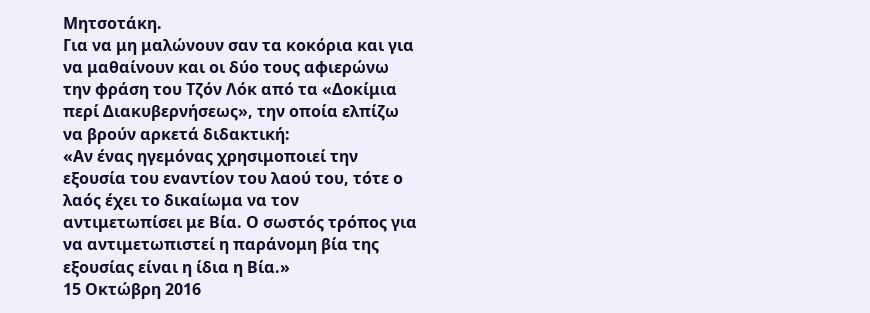Μητσοτάκη.
Για να μη μαλώνουν σαν τα κοκόρια και για να μαθαίνουν και οι δύο τους αφιερώνω την φράση του Τζόν Λόκ από τα «Δοκίμια περί Διακυβερνήσεως», την οποία ελπίζω να βρούν αρκετά διδακτική:
«Αν ένας ηγεμόνας χρησιμοποιεί την εξουσία του εναντίον του λαού του, τότε ο λαός έχει το δικαίωμα να τον αντιμετωπίσει με Βία. Ο σωστός τρόπος για να αντιμετωπιστεί η παράνομη βία της εξουσίας είναι η ίδια η Βία.»
15 Οκτώβρη 2016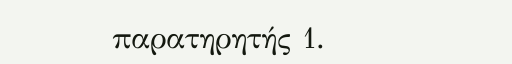παρατηρητής 1.